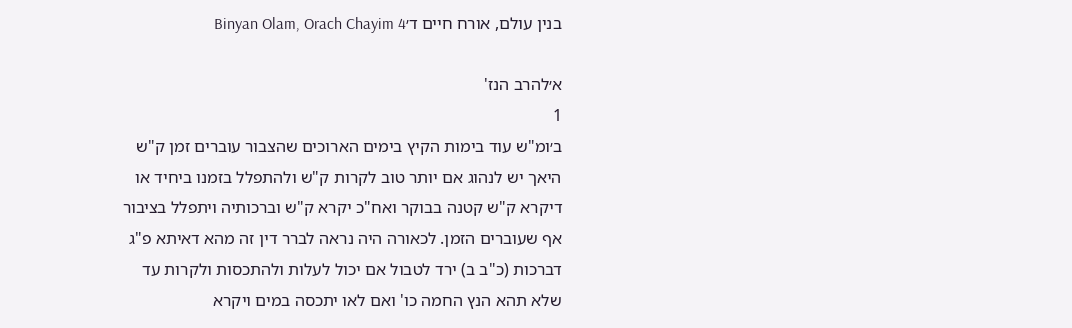בנין עולם, אורח חיים ד׳Binyan Olam, Orach Chayim 4

א׳להרב הנז'
1
ב׳ומ"ש עוד בימות הקיץ בימים הארוכים שהצבור עוברים זמן ק"ש היאך יש לנהוג אם יותר טוב לקרות ק"ש ולהתפלל בזמנו ביחיד או דיקרא ק"ש קטנה בבוקר ואח"כ יקרא ק"ש וברכותיה ויתפלל בציבור אף שעוברים הזמן. לכאורה היה נראה לברר דין זה מהא דאיתא פ"ג דברכות (כ"ב ב) ירד לטבול אם יכול לעלות ולהתכסות ולקרות עד שלא תהא הנץ החמה כו' ואם לאו יתכסה במים ויקרא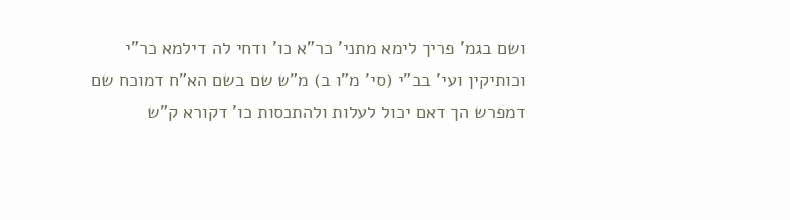ושם בגמ' פריך לימא מתני' כר"א כו' ודחי לה דילמא כר"י וכותיקין ועי' בב"י (סי' מ"ו ב) מ"ש שם בשם הא"ח דמוכח שם דמפרש הך דאם יכול לעלות ולהתכסות כו' דקורא ק"ש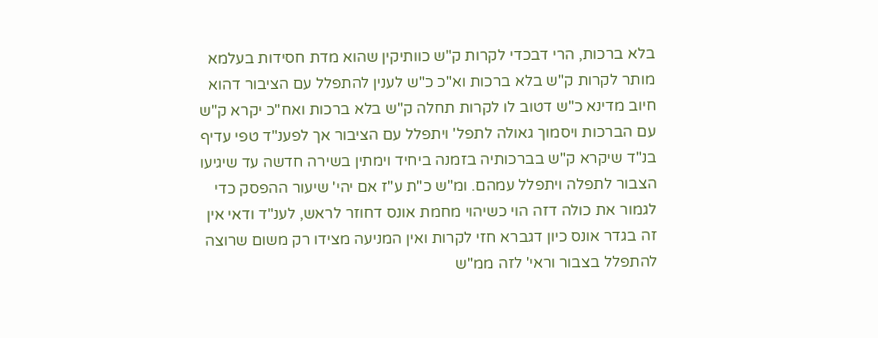בלא ברכות, הרי דבכדי לקרות ק"ש כוותיקין שהוא מדת חסידות בעלמא מותר לקרות ק"ש בלא ברכות וא"כ כ"ש לענין להתפלל עם הציבור דהוא חיוב מדינא כ"ש דטוב לו לקרות תחלה ק"ש בלא ברכות ואח"כ יקרא ק"ש עם הברכות ויסמוך גאולה לתפל' ויתפלל עם הציבור אך לפענ"ד טפי עדיף בנ"ד שיקרא ק"ש בברכותיה בזמנה ביחיד וימתין בשירה חדשה עד שיגיעו הצבור לתפלה ויתפלל עמהם. ומ"ש כ"ת ע"ז אם יהי' שיעור ההפסק כדי לגמור את כולה דזה הוי כשיהוי מחמת אונס דחוזר לראש, לענ"ד ודאי אין זה בגדר אונס כיון דגברא חזי לקרות ואין המניעה מצידו רק משום שרוצה להתפלל בצבור וראי' לזה ממ"ש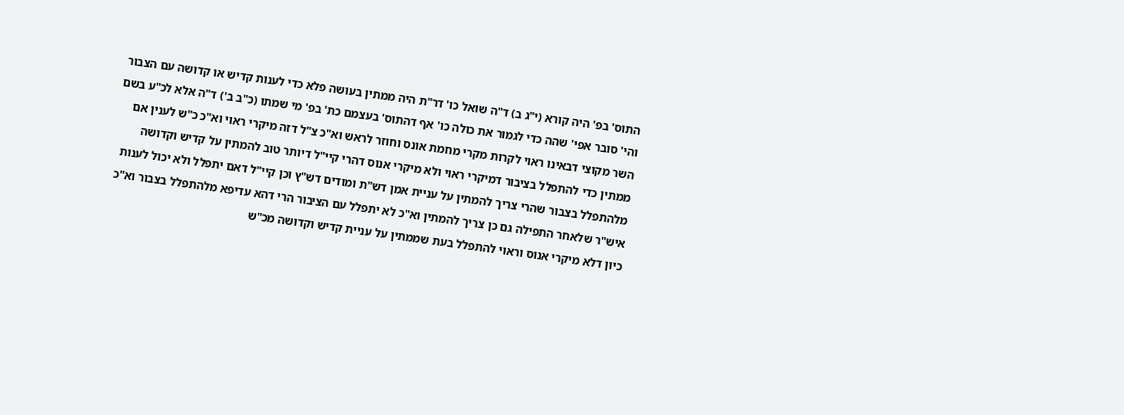התוס' בפ' היה קורא (י"ג ב) ד"ה שואל כו' דר"ת היה ממתין בעושה פלא כדי לענות קדיש או קדושה עם הצבור והי' סובר אפי' שהה כדי לגמור את כולה כו' אף דהתוס' בעצמם כת' בפ' מי שמתו (כ"ב ב') ד"ה אלא לכ"ע בשם השר מקוצי דבאינו ראוי לקרות מקרי מחמת אונס וחוזר לראש וא"כ צ"ל דזה מיקרי ראוי וא"כ כ"ש לענין אם ממתין כדי להתפלל בציבור דמיקרי ראוי ולא מיקרי אנוס דהרי קיי"ל דיותר טוב להמתין על קדיש וקדושה מלהתפלל בצבור שהרי צריך להמתין על עניית אמן דש"ת ומודים דש"ץ וכן קיי"ל דאם יתפלל ולא יכול לענות איש"ר שלאחר התפילה גם כן צריך להמתין וא"כ לא יתפלל עם הציבור הרי דהא עדיפא מלהתפלל בצבור וא"כ כיון דלא מיקרי אנוס וראוי להתפלל בעת שממתין על עניית קדיש וקדושה מכ"ש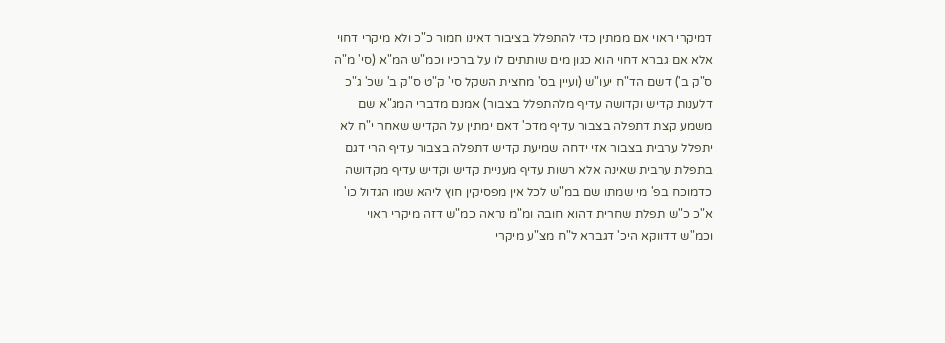דמיקרי ראוי אם ממתין כדי להתפלל בציבור דאינו חמור כ"כ ולא מיקרי דחוי אלא אם גברא דחוי הוא כגון מים שותתים לו על ברכיו וכמ"ש המ"א (סי' מ"ה ס"ק ב') דשם הד"ח יעו"ש (ועיין בס' מחצית השקל סי' ק"ט ס"ק ב' שכ' ג"כ דלענות קדיש וקדושה עדיף מלהתפלל בצבור) אמנם מדברי המג"א שם משמע קצת דתפלה בצבור עדיף מדכ' דאם ימתין על הקדיש שאחר י"ח לא יתפלל ערבית בצבור אזי ידחה שמיעת קדיש דתפלה בצבור עדיף הרי דגם בתפלת ערבית שאינה אלא רשות עדיף מעניית קדיש וקדיש עדיף מקדושה כדמוכח בפ' מי שמתו שם במ"ש לכל אין מפסיקין חוץ ליהא שמו הגדול כו' א"כ כ"ש תפלת שחרית דהוא חובה ומ"מ נראה כמ"ש דזה מיקרי ראוי וכמ"ש דדווקא היכ' דגברא ל"ח מצ"ע מיקרי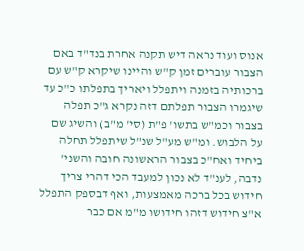אנוס ועוד נראה דיש תקנה אחרת בנד"ד באם הצבור עוברים זמן ק"ש והיינו שיקרא ק"ש עם ברכותיה בזמנה ויתפלל ויאריך בתפלתו כ"כ עד שיגמרו הצבור תפלתם דזה נקרא ג"כ תפלה בצבור וכמ"ש בתשו' פ"ת (סי' מ"ב) והשיג שם על הלבוש. ומ"ש מע"ל שנ"ל שיתפלל תחלה ביחיד ואח"כ בצבור הראשונה חובה והשני' נדבה, לענ"ד לא נכון למעבד הכי דהרי צריך חידוש בכל ברכה מאמצעות, ואף דבספק התפלל א"צ חידוש דזהו חידושו מ"מ אם כבר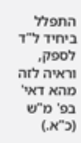התפלל ביחיד ל"ד לספק, וראיה לזה מהא דאי' בפ' מ"ש (כ"א.)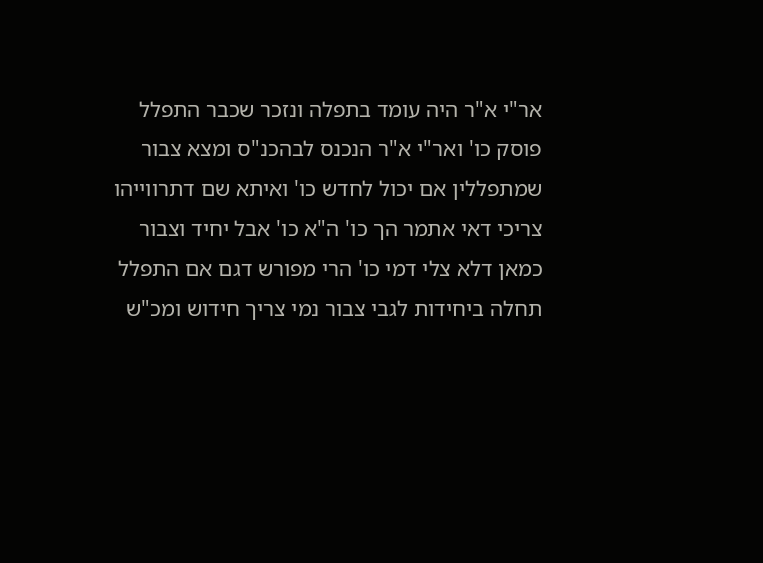אר"י א"ר היה עומד בתפלה ונזכר שכבר התפלל פוסק כו' ואר"י א"ר הנכנס לבהכנ"ס ומצא צבור שמתפללין אם יכול לחדש כו' ואיתא שם דתרווייהו צריכי דאי אתמר הך כו' ה"א כו' אבל יחיד וצבור כמאן דלא צלי דמי כו' הרי מפורש דגם אם התפלל תחלה ביחידות לגבי צבור נמי צריך חידוש ומכ"ש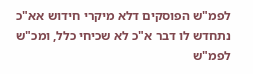לפמ"ש הפוסקים דלא מיקרי חידוש אא"כ נתחדש לו דבר א"כ לא שכיחי כלל, ומכ"ש לפמ"ש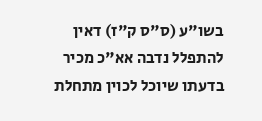בשו"ע (ס"ס ק"ז) דאין להתפלל נדבה אא"כ מכיר בדעתו שיוכל לכוין מתחלת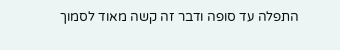התפלה עד סופה ודבר זה קשה מאוד לסמוך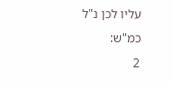עליו לכן נ"ל כמ"ש:
2